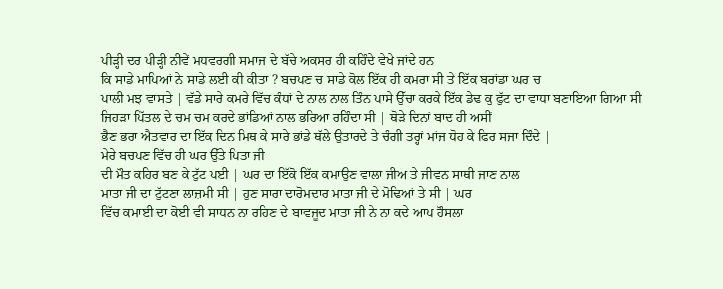ਪੀੜ੍ਹੀ ਦਰ ਪੀੜ੍ਹੀ ਨੀਵੇਂ ਮਧਵਰਗੀ ਸਮਾਜ ਦੇ ਬੱਚੇ ਅਕਸਰ ਹੀ ਕਹਿੰਦੇ ਵੇਖੇ ਜਾਂਦੇ ਹਨ
ਕਿ ਸਾਡੇ ਮਾਪਿਆਂ ਨੇ ਸਾਡੇ ਲਈ ਕੀ ਕੀਤਾ ? ਬਚਪਣ ਚ ਸਾਡੇ ਕੋਲ ਇੱਕ ਹੀ ਕਮਰਾ ਸੀ ਤੇ ਇੱਕ ਬਰਾਂਡਾ ਘਰ ਚ
ਪਾਲੀ ਮਝ ਵਾਸਤੇ | ਵੱਡੇ ਸਾਰੇ ਕਮਰੇ ਵਿੱਚ ਕੰਧਾਂ ਦੇ ਨਾਲ ਨਾਲ ਤਿੰਨ ਪਾਸੇ ਉੱਚਾ ਕਰਕੇ ਇੱਕ ਡੇਢ ਕੁ ਫੁੱਟ ਦਾ ਵਾਧਾ ਬਣਾਇਆ ਗਿਆ ਸੀ
ਜਿਹੜਾ ਪਿੱਤਲ ਦੇ ਚਮ ਚਮ ਕਰਦੇ ਭਾਂਡਿਆਂ ਨਾਲ ਭਰਿਆ ਰਹਿੰਦਾ ਸੀ | ਥੋੜੇ ਦਿਨਾਂ ਬਾਦ ਹੀ ਅਸੀਂ
ਭੈਣ ਭਰਾ ਐਤਵਾਰ ਦਾ ਇੱਕ ਦਿਨ ਮਿਥ ਕੇ ਸਾਰੇ ਭਾਂਡੇ ਥੱਲੇ ਉਤਾਰਦੇ ਤੇ ਚੰਗੀ ਤਰ੍ਹਾਂ ਮਾਂਜ ਧੋਹ ਕੇ ਫਿਰ ਸਜਾ ਦਿੰਦੇ |
ਮੇਰੇ ਬਚਪਣ ਵਿੱਚ ਹੀ ਘਰ ਉੱਤੇ ਪਿਤਾ ਜੀ
ਦੀ ਮੌਤ ਕਹਿਰ ਬਣ ਕੇ ਟੁੱਟ ਪਈ | ਘਰ ਦਾ ਇੱਕੋ ਇੱਕ ਕਮਾਉਣ ਵਾਲਾ ਜੀਅ ਤੇ ਜੀਵਨ ਸਾਥੀ ਜਾਣ ਨਾਲ
ਮਾਤਾ ਜੀ ਦਾ ਟੁੱਟਣਾ ਲਾਜ਼ਮੀ ਸੀ | ਹੁਣ ਸਾਰਾ ਦਾਰੋਮਦਾਰ ਮਾਤਾ ਜੀ ਦੇ ਮੋਢਿਆਂ ਤੇ ਸੀ | ਘਰ
ਵਿੱਚ ਕਮਾਈ ਦਾ ਕੋਈ ਵੀ ਸਾਧਨ ਨਾ ਰਹਿਣ ਦੇ ਬਾਵਜੂਦ ਮਾਤਾ ਜੀ ਨੇ ਨਾ ਕਦੇ ਆਪ ਹੌਸਲਾ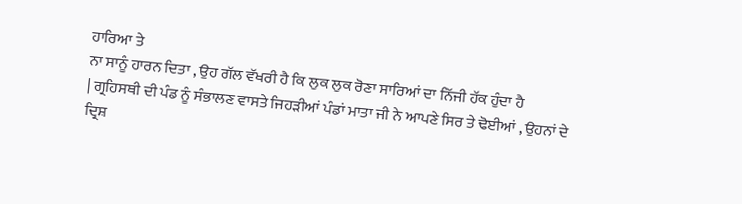ਹਾਰਿਆ ਤੇ
ਨਾ ਸਾਨੂੰ ਹਾਰਨ ਦਿਤਾ , ਉਹ ਗੱਲ ਵੱਖਰੀ ਹੈ ਕਿ ਲੁਕ ਲੁਕ ਰੋਣਾ ਸਾਰਿਆਂ ਦਾ ਨਿੱਜੀ ਹੱਕ ਹੁੰਦਾ ਹੈ
| ਗ੍ਰਹਿਸਥੀ ਦੀ ਪੰਡ ਨੂੰ ਸੰਭਾਲਣ ਵਾਸਤੇ ਜਿਹੜੀਆਂ ਪੰਡਾਂ ਮਾਤਾ ਜੀ ਨੇ ਆਪਣੇ ਸਿਰ ਤੇ ਢੋਈਆਂ , ਉਹਨਾਂ ਦੇ
ਦ੍ਰਿਸ਼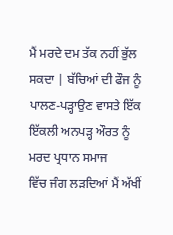ਮੈਂ ਮਰਦੇ ਦਮ ਤੱਕ ਨਹੀਂ ਭੁੱਲ ਸਕਦਾ | ਬੱਚਿਆਂ ਦੀ ਫੌਜ ਨੂੰ ਪਾਲਣ-ਪੜ੍ਹਾਉਣ ਵਾਸਤੇ ਇੱਕ ਇੱਕਲੀ ਅਨਪੜ੍ਹ ਔਰਤ ਨੂੰ ਮਰਦ ਪ੍ਰਧਾਨ ਸਮਾਜ
ਵਿੱਚ ਜੰਗ ਲੜਦਿਆਂ ਮੈਂ ਅੱਖੀਂ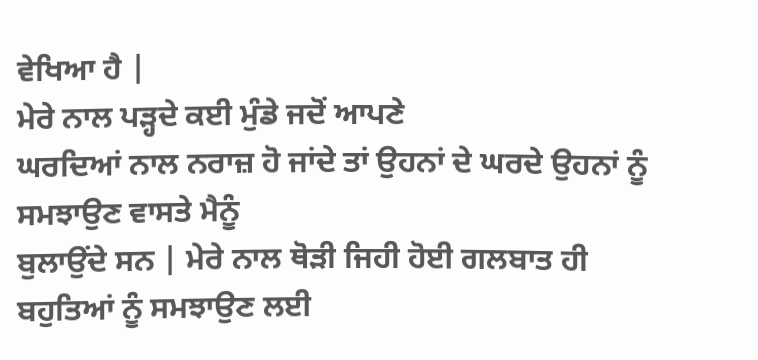ਵੇਖਿਆ ਹੈ |
ਮੇਰੇ ਨਾਲ ਪੜ੍ਹਦੇ ਕਈ ਮੁੰਡੇ ਜਦੋਂ ਆਪਣੇ
ਘਰਦਿਆਂ ਨਾਲ ਨਰਾਜ਼ ਹੋ ਜਾਂਦੇ ਤਾਂ ਉਹਨਾਂ ਦੇ ਘਰਦੇ ਉਹਨਾਂ ਨੂੰ ਸਮਝਾਉਣ ਵਾਸਤੇ ਮੈਨੂੰ
ਬੁਲਾਉਂਦੇ ਸਨ | ਮੇਰੇ ਨਾਲ ਥੋੜੀ ਜਿਹੀ ਹੋਈ ਗਲਬਾਤ ਹੀ ਬਹੁਤਿਆਂ ਨੂੰ ਸਮਝਾਉਣ ਲਈ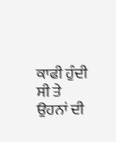ਕਾਫੀ ਹੁੰਦੀ
ਸੀ ਤੇ ਉਹਨਾਂ ਦੀ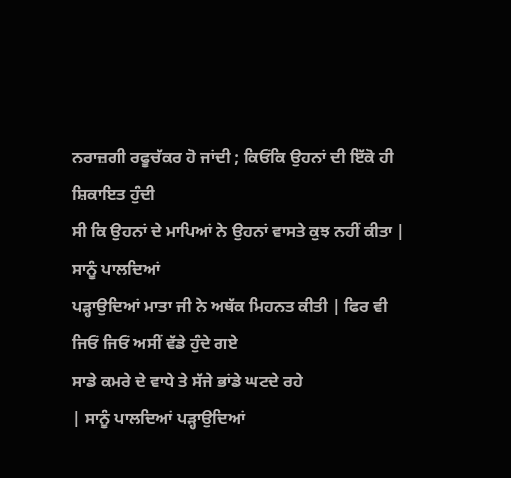ਨਰਾਜ਼ਗੀ ਰਫੂਚੱਕਰ ਹੋ ਜਾਂਦੀ ; ਕਿਓਂਕਿ ਉਹਨਾਂ ਦੀ ਇੱਕੋ ਹੀ ਸ਼ਿਕਾਇਤ ਹੁੰਦੀ
ਸੀ ਕਿ ਉਹਨਾਂ ਦੇ ਮਾਪਿਆਂ ਨੇ ਉਹਨਾਂ ਵਾਸਤੇ ਕੁਝ ਨਹੀਂ ਕੀਤਾ |
ਸਾਨੂੰ ਪਾਲਦਿਆਂ
ਪੜ੍ਹਾਉਦਿਆਂ ਮਾਤਾ ਜੀ ਨੇ ਅਥੱਕ ਮਿਹਨਤ ਕੀਤੀ | ਫਿਰ ਵੀ ਜਿਓਂ ਜਿਓਂ ਅਸੀਂ ਵੱਡੇ ਹੁੰਦੇ ਗਏ
ਸਾਡੇ ਕਮਰੇ ਦੇ ਵਾਧੇ ਤੇ ਸੱਜੇ ਭਾਂਡੇ ਘਟਦੇ ਰਹੇ
| ਸਾਨੂੰ ਪਾਲਦਿਆਂ ਪੜ੍ਹਾਉਦਿਆਂ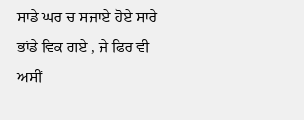ਸਾਡੇ ਘਰ ਚ ਸਜਾਏ ਹੋਏ ਸਾਰੇ ਭਾਂਡੇ ਵਿਕ ਗਏ , ਜੇ ਫਿਰ ਵੀ
ਅਸੀਂ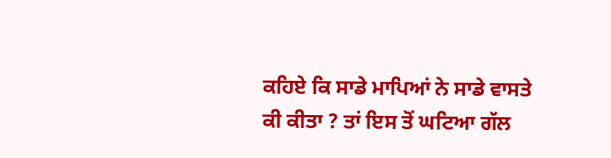ਕਹਿਏ ਕਿ ਸਾਡੇ ਮਾਪਿਆਂ ਨੇ ਸਾਡੇ ਵਾਸਤੇ
ਕੀ ਕੀਤਾ ? ਤਾਂ ਇਸ ਤੋਂ ਘਟਿਆ ਗੱਲ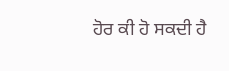ਹੋਰ ਕੀ ਹੋ ਸਕਦੀ ਹੈ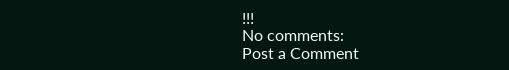!!!
No comments:
Post a Comment